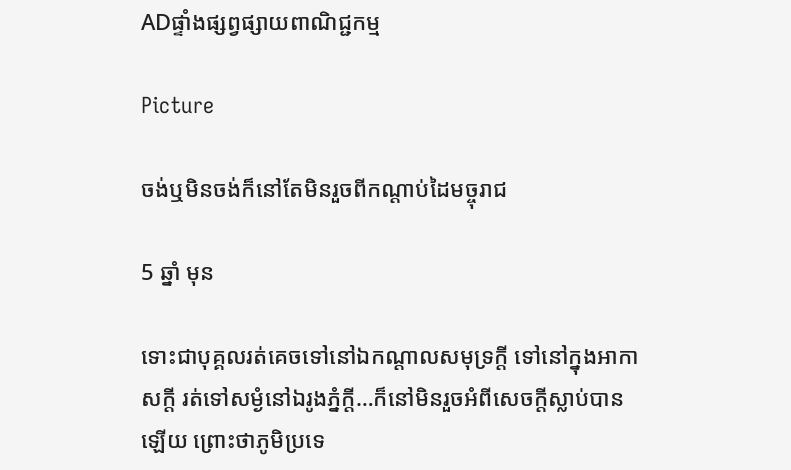ADផ្ទាំងផ្សព្វផ្សាយពាណិជ្ជកម្ម

Picture

ចង់ឬមិនចង់ក៏នៅតែមិនរួចពីកណ្តាប់ដៃមច្ចុរាជ

5 ឆ្នាំ មុន

ទោះជាបុគ្គលរត់គេចទៅនៅឯកណ្តាលសមុទ្រក្តី ទៅនៅក្នុងអាកាសក្តី រត់ទៅសម្ងំនៅឯរូងភ្នំក្តី…ក៏នៅមិនរួចអំពីសេចក្តីស្លាប់បានឡើយ ព្រោះថាភូមិប្រទេ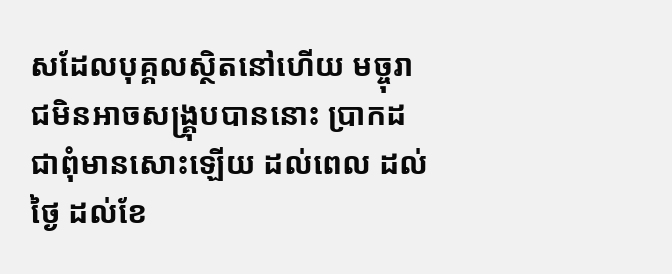សដែលបុគ្គលស្ថិតនៅហើយ មច្ចុរាជមិនអាចសង្គ្រុបបាននោះ ប្រាកដជាពុំមានសោះឡើយ ដល់ពេល ដល់ថ្ងៃ ដល់ខែ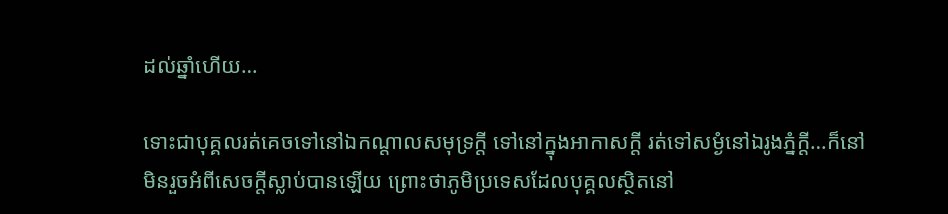ដល់ឆ្នាំហើយ…

ទោះជាបុគ្គលរត់គេចទៅនៅឯកណ្តាលសមុទ្រក្តី ទៅនៅក្នុងអាកាសក្តី រត់ទៅសម្ងំនៅឯរូងភ្នំក្តី…ក៏នៅមិនរួចអំពីសេចក្តីស្លាប់បានឡើយ ព្រោះថាភូមិប្រទេសដែលបុគ្គលស្ថិតនៅ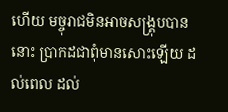ហើយ មច្ចុរាជមិនអាចសង្គ្រុបបាននោះ ប្រាកដជាពុំមានសោះឡើយ ដល់ពេល ដល់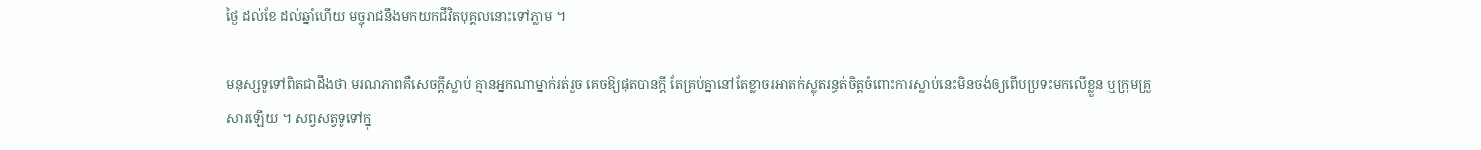ថ្ងៃ ដល់ខែ ដល់ឆ្នាំហើយ មច្ចុរាជនឹងមកយកជីវិតបុគ្គលនោះទៅភ្លាម ។

មនុស្សទូទៅពិតជាដឹងថា មរណភាពគឺសេចក្តីស្លាប់ គ្មានអ្នកណាម្នាក់រត់រួច គេចឱ្យផុតបានក្តី តែគ្រប់គ្នានៅតែខ្លាចរអាតក់ស្លុតរន្ធត់ចិត្តចំពោះការស្លាប់នេះមិនចង់ឲ្យពើបប្រទះមកលើខ្លួន ឬក្រុមគ្រួសារឡើយ ។ សព្វសត្វទូទៅក្នុ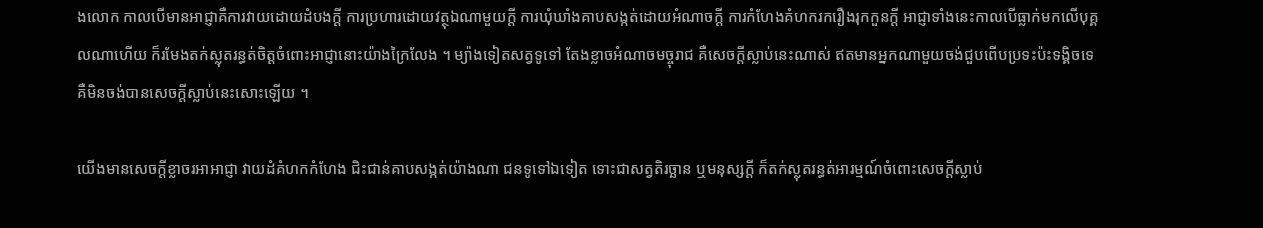ងលោក កាលបើមានអាជ្ញាគឺការវាយដោយដំបងក្តី ការប្រហារដោយវត្ថុឯណាមួយក្តី ការឃុំឃាំងគាបសង្កត់ដោយអំណាចក្តី ការកំហែងគំហករករឿងរុកកួនក្តី អាជ្ញាទាំងនេះកាលបើធ្លាក់មកលើបុគ្គលណាហើយ ក៏រមែងតក់ស្លុតរន្ធត់ចិត្តចំពោះអាជ្ញានោះយ៉ាងក្រៃលែង ។ ម្យ៉ាងទៀតសត្វទូទៅ តែងខ្លាចអំណាចមច្ចុរាជ គឺសេចក្តីស្លាប់នេះណាស់ ឥតមានអ្នកណាមួយចង់ជួបពើបប្រទះប៉ះទង្គិចទេ គឺមិនចង់បានសេចក្តីស្លាប់នេះសោះឡើយ ។

យើងមានសេចក្តីខ្លាចរអាអាជ្ញា វាយដំគំហកកំហែង ជិះជាន់គាបសង្កត់យ៉ាងណា ជនទូទៅឯទៀត ទោះជាសត្វតិរច្ឆាន ឬមនុស្សក្តី ក៏តក់ស្លុតរន្ធត់អារម្មណ៍ចំពោះសេចក្តីស្លាប់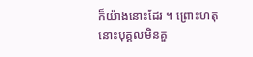ក៏យ៉ាងនោះដែរ ។ ព្រោះហតុនោះបុគ្គលមិនគួ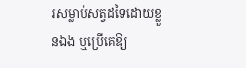រសម្លាប់សត្វដទៃដោយខ្លួនឯង ឬប្រើគេឱ្យ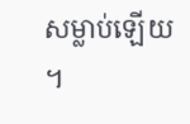សម្លាប់ឡើយ ។